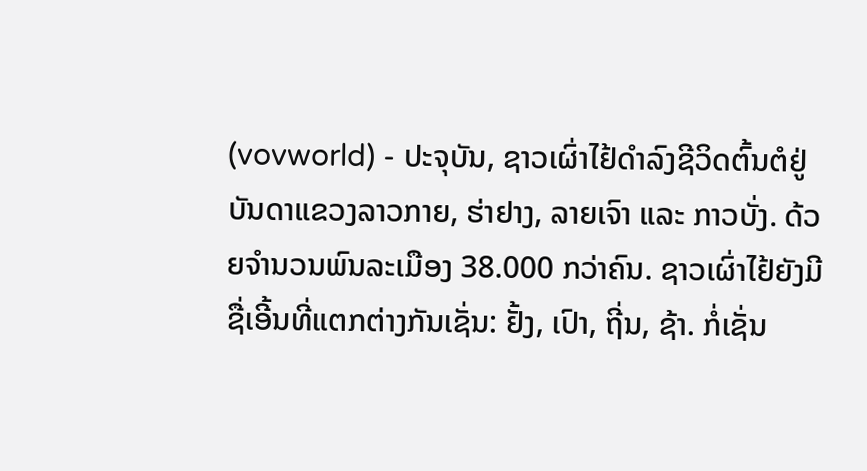(vovworld) - ປະຈຸບັນ, ຊາວເຜົ່າໄຢ້ດຳລົງຊີວິດຕົ້ນຕໍຢູ່ບັນດາແຂວງລາວກາຍ, ຮ່າຢາງ, ລາຍເຈົາ ແລະ ກາວບັ່ງ. ດ້ວຍຈຳນວນພົນລະເມືອງ 38.000 ກວ່າຄົນ. ຊາວເຜົ່າໄຢ້ຍັງມີຊື່ເອີ້ນທີ່ແຕກຕ່າງກັນເຊັ່ນ: ຢັ້ງ, ເປົາ, ຖີ່ນ, ຊ້າ. ກໍ່ເຊັ່ນ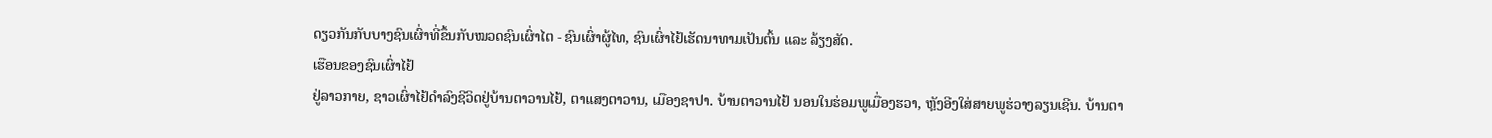ດຽວກັນກັບບາງຊົນເຜົ່າທີ່ຂຶ້ນກັບໝວດຊົນເຜົ່າໄຕ - ຊົນເຜົ່າຜູ້ໄທ, ຊົນເຜົ່າໄຢ້ເຮັດນາທາມເປັນຕົ້ນ ແລະ ລ້ຽງສັດ.
ເຮືອນຂອງຊົນເຜົ່າໄຢ້
ຢູ່ລາວກາຍ, ຊາວເຜົ່າໄຢ້ດຳລົງຊີວິດຢູ່ບ້ານຕາວານໄຢ້, ຕາແສງຕາວານ, ເມືອງຊາປາ. ບ້ານຕາວານໄຢ້ ນອນໃນຮ່ອມພູເມື່ອງຮວາ, ຫຼັງອີງໃສ່ສາຍພູຮ່ວາງລຽນເຊີນ. ບ້ານຕາ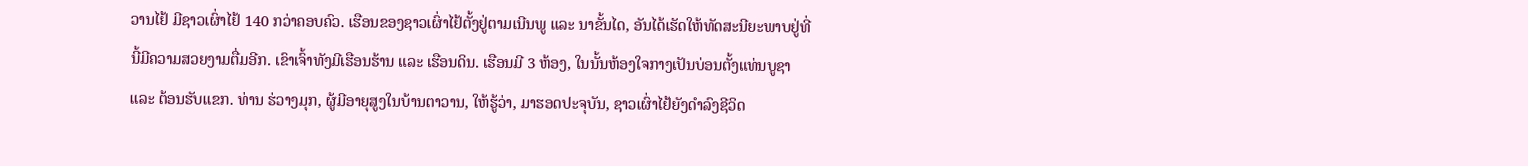ວານໄຢ້ ມີຊາວເຜົ່າໄຢ້ 140 ກວ່າຄອບຄົວ. ເຮືອນຂອງຊາວເຜົ່າໄຢ້ຕັ້ງຢູ່ຕາມເນີນພູ ແລະ ນາຂັ້ນໄດ, ອັນໄດ້ເຮັດໃຫ້ທັດສະນີຍະພາບຢູ່ທີ່ນີ້ມີຄວາມສວຍງາມຕື່ມອີກ. ເຂົາເຈົ້າທັງມີເຮືອນຮ້ານ ແລະ ເຮືອນດິນ. ເຮືອນມີ 3 ຫ້ອງ, ໃນນັ້ນຫ້ອງໃຈກາງເປັນບ່ອນຕັ້ງແທ່ນບູຊາ ແລະ ຕ້ອນຮັບແຂກ. ທ່ານ ຮ່ວາງມຸກ, ຜູ້ມີອາຍຸສູງໃນບ້ານຕາວານ, ໃຫ້ຮູ້ວ່າ, ມາຮອດປະຈຸບັນ, ຊາວເຜົ່າໄຢ້ຍັງດຳລົງຊີວິດ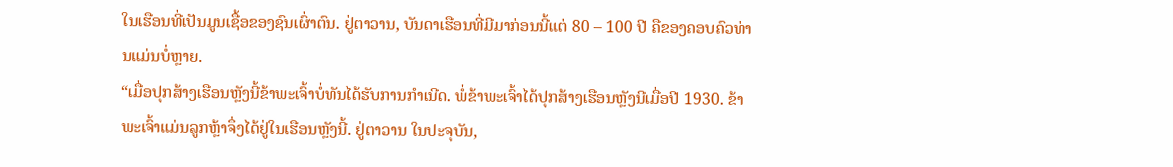ໃນເຮືອນທີ່ເປັນມູນເຊື້ອຂອງຊົນເຜົ່າຕົນ. ຢູ່ຕາວານ, ບັນດາເຮືອນທີ່ມີມາກ່ອນນີ້ແຕ່ 80 – 100 ປີ ຄືຂອງຄອບຄົວທ່ານແມ່ນບໍ່ຫຼາຍ.
“ເມື່ອປຸກສ້າງເຮືອນຫຼັງນີ້ຂ້າພະເຈົ້າບໍ່ທັນໄດ້ຮັບການກຳເນີດ. ພໍ່ຂ້າພະເຈົ້າໄດ້ປຸກສ້າງເຮືອນຫຼັງນີເມື່ອປີ 1930. ຂ້າພະເຈົ້າແມ່ນລູກຫຼ້າຈຶ່ງໄດ້ຢູ່ໃນເຮືອນຫຼັງນີ້. ຢູ່ຕາວານ ໃນປະຈຸບັນ,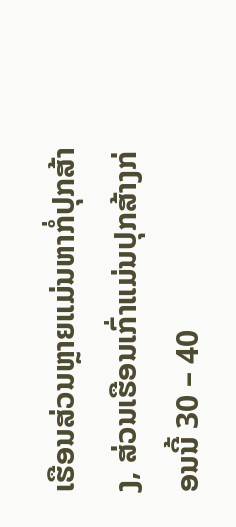ເຮືອນສ່ວນຫຼາຍແມ່ນຫາກໍ່ປຸກສ້າງ, ສ່ວນເຮືອນເກົ່າແມ່ນປຸກສ້າງກ່ອນນີ້ 30 – 40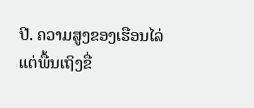ປີ. ຄວາມສູງຂອງເຮືອນໄລ່ແຕ່ພື້ນເຖິງຂື່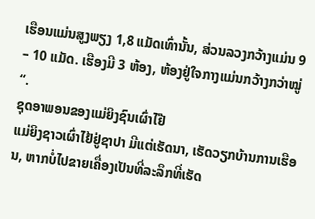ເຮືອນແມ່ນສູງພຽງ 1,8 ແມັດເທົ່ານັ້ນ, ສ່ວນລວງກວ້າງແມ່ນ 9 – 10 ແມັດ. ເຮືອງມີ 3 ຫ້ອງ, ຫ້ອງຢູ່ໃຈກາງແມ່ນກວ້າງກວ່າໝູ່“.
ຊຸດອາພອນຂອງແມ່ຍິງຊົນເຜົ່າໄຢ໊
ແມ່ຍິງຊາວເຜົ່າໄຢ້ຢູ່ຊາປາ ມີແຕ່ເຮັດນາ, ເຮັດວຽກບ້ານການເຮືອນ, ຫາກບໍ່ໄປຂາຍເຄື່ອງເປັນທີ່ລະລຶກທີ່ເຮັດ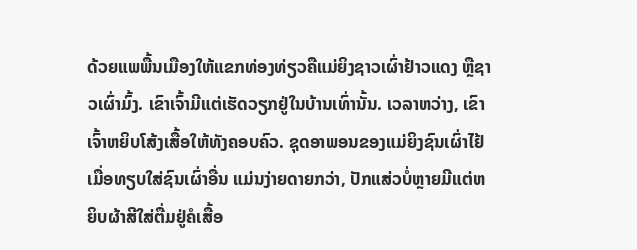ດ້ວຍແພພື້ນເມືອງໃຫ້ແຂກທ່ອງທ່ຽວຄືແມ່ຍິງຊາວເຜົ່າຢ້າວແດງ ຫຼືຊາວເຜົ່າມົ້ງ. ເຂົາເຈົ້າມີແຕ່ເຮັດວຽກຢູ່ໃນບ້ານເທົ່ານັ້ນ. ເວລາຫວ່າງ, ເຂົາເຈົ້າຫຍິບໂສ້ງເສື້ອໃຫ້ທັງຄອບຄົວ. ຊຸດອາພອນຂອງແມ່ຍິງຊົນເຜົ່າໄຢ້ ເມື່ອທຽບໃສ່ຊົນເຜົ່າອື່ນ ແມ່ນງ່າຍດາຍກວ່າ, ປັກແສ່ວບໍ່ຫຼາຍມີແຕ່ຫຍິບຜ້າສີໃສ່ຕື່ມຢູ່ຄໍເສື້ອ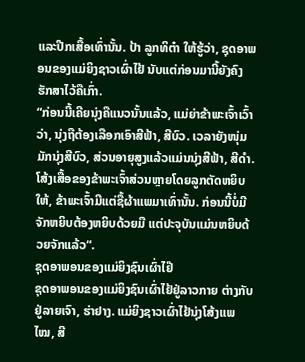ແລະປີກເສື້ອເທົ່ານັ້ນ. ປ້າ ລູກທິຕ໋າ ໃຫ້ຮູ້ວ່າ, ຊຸດອາພອນຂອງແມ່ຍິງຊາວເຜົ່າໄຢ້ ນັບແຕ່ກ່ອນມານີ້ຍັງຄົງຮັກສາໄວ້ຄືເກົ່າ.
“ກ່ອນນີ້ເຄີຍນຸ່ງຄືແນວນັ້ນແລ້ວ, ແມ່ຍ່າຂ້າພະເຈົ້າເວົ້າວ່າ, ນຸ່ງຖືຕ້ອງເລືອກເອົາສີຟ້າ, ສີບົວ. ເວລາຍັງໜຸ່ມມັກນຸ່ງສີບົວ, ສ່ວນອາຍຸສູງແລ້ວແມ່ນນຸ່ງສີຟ້າ, ສີດຳ. ໂສ້ງເສື້ອຂອງຂ້າພະເຈົ້າສ່ວນຫຼາຍໂດຍລູກຕັດຫຍິບໃຫ້, ຂ້າພະເຈົ້າມີແຕ່ຊື້ຜ້າແພມາເທົ່ານັ້ນ. ກ່ອນນີ້ບໍ່ມີຈັກຫຍິບຕ້ອງຫຍິບດ້ວຍມື ແຕ່ປະຈຸບັນແມ່ນຫຍິບດ້ວຍຈັກແລ້ວ“.
ຊຸດອາພອນຂອງແມ່ຍິງຊົນເຜົ່າໄຢ໊
ຊຸດອາພອນຂອງແມ່ຍິງຊົນເຜົ່າໄຢ້ຢູ່ລາວກາຍ ຕ່າງກັບຢູ່ລາຍເຈົາ, ຮ່າຢາງ. ແມ່ຍິງຊາວເຜົ່າໄຢ້ນຸ່ງໂສ້ງແພໄໝ, ສີ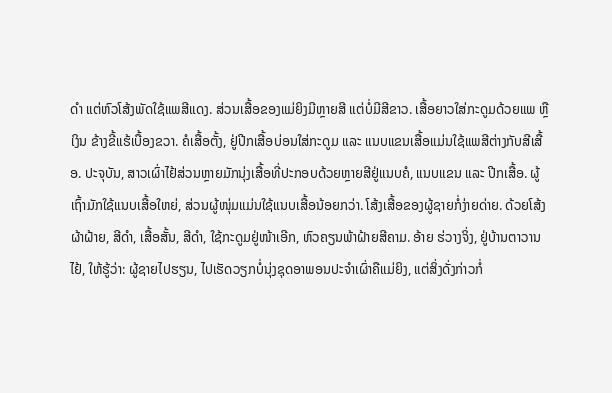ດຳ ແຕ່ຫົວໂສ້ງພັດໃຊ້ແພສີແດງ. ສ່ວນເສື້ອຂອງແມ່ຍິງມີຫຼາຍສີ ແຕ່ບໍ່ມີສີຂາວ. ເສື້ອຍາວໃສ່ກະດູມດ້ວຍແພ ຫຼືເງິນ ຂ້າງຂີ້ແຮ້ເບື້ອງຂວາ. ຄໍເສື້ອຕັ້ງ, ຢູ່ປີກເສື້ອບ່ອນໃສ່ກະດູມ ແລະ ແນບແຂນເສື້ອແມ່ນໃຊ້ແພສີຕ່າງກັບສີເສື້ອ. ປະຈຸບັນ, ສາວເຜົ່າໄຢ້ສ່ວນຫຼາຍມັກນຸ່ງເສື້ອທີ່ປະກອບດ້ວຍຫຼາຍສີຢູ່ແນບຄໍ, ແນບແຂນ ແລະ ປີກເສື້ອ. ຜູ້ເຖົ້າມັກໃຊ້ແນບເສື້ອໃຫຍ່, ສ່ວນຜູ້ໜຸ່ມແມ່ນໃຊ້ແນບເສື້ອນ້ອຍກວ່າ. ໂສ້ງເສື້ອຂອງຜູ້ຊາຍກໍ່ງ່າຍດ່າຍ. ດ້ວຍໂສ້ງຜ້າຝ້າຍ, ສີດຳ, ເສື້ອສັ້ນ, ສີດຳ, ໃຊ້ກະດູມຢູ່ໜ້າເອີກ, ຫົວຄຽນພ້າຝ້າຍສີຄາມ. ອ້າຍ ຮ່ວາງຈິ່ງ, ຢູ່ບ້ານຕາວານໄຢ້, ໃຫ້ຮູ້ວ່າ: ຜູ້ຊາຍໄປຮຽນ, ໄປເຮັດວຽກບໍ່ນຸ່ງຊຸດອາພອນປະຈຳເຜົ່າຄືແມ່ຍິງ, ແຕ່ສິ່ງດັ່ງກ່າວກໍ່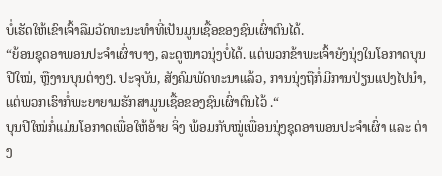ບໍ່ເຮັດໃຫ້ເຂົາເຈົ້າລືມວັດທະນະທຳທີ່ເປັນມູນເຊື້ອຂອງຊົນເຜົ່າຕົນໄດ້.
“ຍ້ອນຊຸດອາພອນປະຈຳເຜົ່າບາງ, ລະດູໜາວນຸ່ງບໍ່ໄດ້. ແຕ່ພວກຂ້າພະເຈົ້າຍັງນຸ່ງໃນໂອກາດບຸນປີໃໝ່, ຫຼືງານບຸນຕ່າງໆ. ປະຈຸບັນ, ສັງຄົມພັດທະນາແລ້ວ, ການນຸ່ງຖືກໍ່ມີການປ່ຽນແປງໄປນຳ, ແຕ່ພວກເຮົາກໍ່ພະຍາຍາມຮັກສາມູນເຊື້ອຂອງຊົນເຜົ່າຕົນໄວ້ .“
ບຸນປີໃໝ່ກໍ່ແມ່ນໂອກາດເພື່ອໃຫ້ອ້າຍ ຈິ່ງ ພ້ອມກັບໝູ່ເພື່ອນນຸ່ງຊຸດອາພອນປະຈຳເຜົ່າ ແລະ ຕ່າງ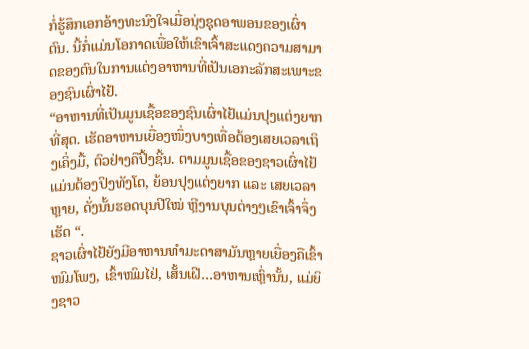ກໍ່ຮູ້ສຶກເອກອ້າງທະນົງໃຈເມື່ອນຸ່ງຊຸດອາພອນຂອງເຜົ່າຕົນ. ນີ້ກໍ່ແມ່ນໂອກາດເພື່ອໃຫ້ເຂົາເຈົ້າສະແດງຄວາມສາມາດຂອງຕົນໃນການແຕ່ງອາຫານທີ່ເປັນເອກະລັກສະເພາະຂອງຊົນເຜົ່າໄຢ້.
“ອາຫານທີ່ເປັນມູນເຊື້ອຂອງຊົນເຜົ່າໄຢ້ແມ່ນປຸງແຕ່ງຍາກທີ່ສຸດ. ເຮັດອາຫານເຍື່ອງໜຶ່ງບາງເທື່ອຕ້ອງເສຍເວລາເຖິງເຄິ່ງມື້, ຕົວຢ່າງຄືປິ້ງຊີ້ນ. ຕາມມູນເຊື້ອຂອງຊາວເຜົ່າໄຢ້ແມ່ນຕ້ອງປິງທັງໂຕ, ຍ້ອນປຸງແຕ່ງຍາກ ແລະ ເສຍເວລາຫຼາຍ, ດັ່ງນັ້ນຮອດບຸນປີໃໝ່ ຫຼີງານບຸນຕ່າງໆເຂົາເຈົ້າຈຶ່ງເຮັດ “.
ຊາວເຜົ່າໄຢ້ຍັງມີອາຫານທຳມະດາສາມັນຫຼາຍເຍື່ອງຄືເຂົ້າໜົມໂພງ, ເຂົ້າໜົມໄຢ່, ເສັ້ນເຝີ…ອາຫານເຫຼົ່ານັ້ນ, ແມ່ຍິງຊາວ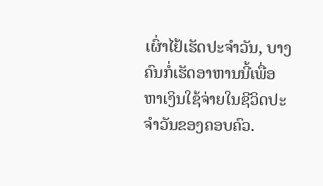ເຜົ່າໄຢ້ເຮັດປະຈຳວັນ, ບາງຄົນກໍ່ເຮັດອາຫານນີ້ເພື່ອຫາເງິນໃຊ້ຈ່າຍໃນຊີວິດປະຈຳວັນຂອງຄອບຄົວ.